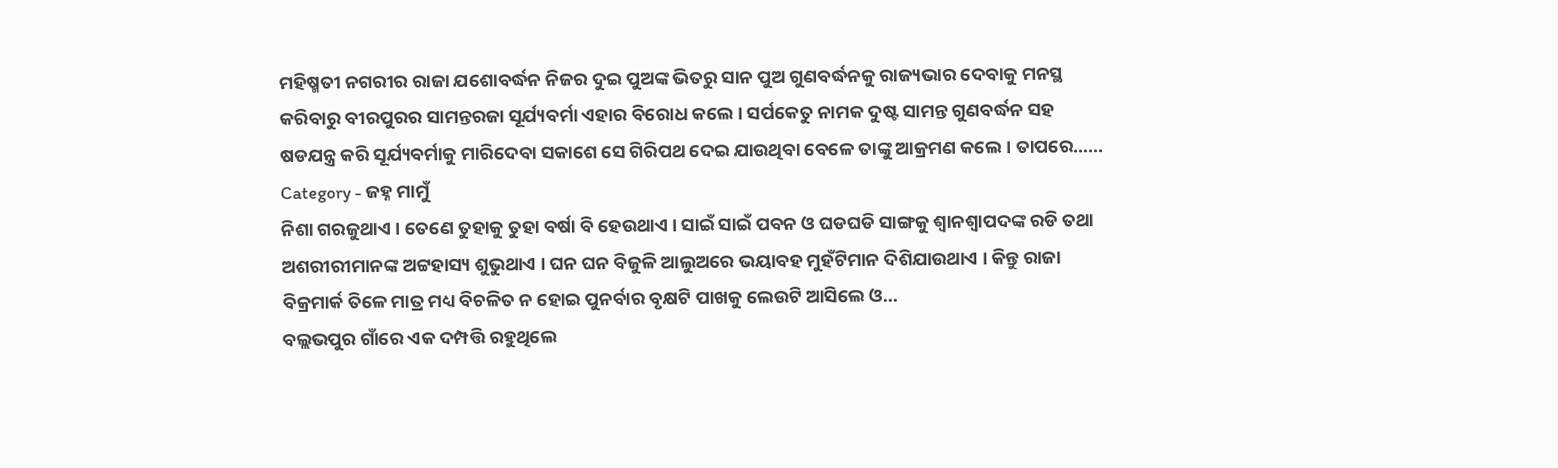ମହିଷ୍ମତୀ ନଗରୀର ରାଜା ଯଶୋବର୍ଦ୍ଧନ ନିଜର ଦୁଇ ପୁଅଙ୍କ ଭିତରୁ ସାନ ପୁଅ ଗୁଣବର୍ଦ୍ଧନକୁ ରାଜ୍ୟଭାର ଦେବାକୁ ମନସ୍ଥ କରିବାରୁ ବୀରପୁରର ସାମନ୍ତରଜା ସୂର୍ଯ୍ୟବର୍ମା ଏହାର ବିରୋଧ କଲେ । ସର୍ପକେତୁ ନାମକ ଦୁଷ୍ଟ ସାମନ୍ତ ଗୁଣବର୍ଦ୍ଧନ ସହ ଷଡଯନ୍ତ୍ର କରି ସୂର୍ଯ୍ୟବର୍ମାକୁ ମାରିଦେବା ସକାଶେ ସେ ଗିରିପଥ ଦେଇ ଯାଉଥିବା ବେଳେ ତାଙ୍କୁ ଆକ୍ରମଣ କଲେ । ତାପରେ…...
Category - ଜହ୍ନ ମାମୁଁ
ନିଶା ଗରଜୁଥାଏ । ତେଣେ ତୁହାକୁ ତୁହା ବର୍ଷା ବି ହେଉଥାଏ । ସାଇଁ ସାଇଁ ପବନ ଓ ଘଡଘଡି ସାଙ୍ଗକୁ ଶ୍ୱାନଶ୍ୱାପଦଙ୍କ ରଡି ତଥା ଅଶରୀରୀମାନଙ୍କ ଅଟ୍ଟହାସ୍ୟ ଶୁଭୁଥାଏ । ଘନ ଘନ ବିଜୁଳି ଆଲୁଅରେ ଭୟାବହ ମୁହଁଟିମାନ ଦିଶିଯାଉଥାଏ । କିନ୍ତୁ ରାଜା ବିକ୍ରମାର୍କ ତିଳେ ମାତ୍ର ମଧ୍ୟ ବିଚଳିତ ନ ହୋଇ ପୁନର୍ବାର ବୃକ୍ଷଟି ପାଖକୁ ଲେଉଟି ଆସିଲେ ଓ...
ବଲ୍ଲଭପୁର ଗାଁରେ ଏକ ଦମ୍ପତ୍ତି ରହୁଥିଲେ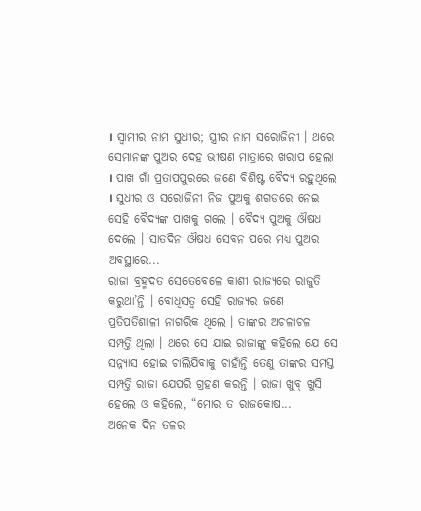। ସ୍ୱାମୀର ନାମ ସୁଧୀର; ସ୍ତ୍ରୀର ନାମ ସରୋଜିନୀ । ଥରେ ସେମାନଙ୍କ ପୁଅର ଦେହ ଭୀଷଣ ମାତ୍ରାରେ ଖରାପ ହେଲା । ପାଖ ଗାଁ ପ୍ରତାପପୁରରେ ଜଣେ ବିଶିଷ୍ଟ ବୈଦ୍ୟ ରହୁଥିଲେ । ସୁଧୀର ଓ ସରୋଜିନୀ ନିଜ ପୁଅକୁ ଶଗଡରେ ନେଇ ସେହି ବୈଦ୍ୟଙ୍କ ପାଖକୁ ଗଲେ । ବୈଦ୍ୟ ପୁଅକୁ ଔଷଧ ଦେଲେ । ସାତଦିନ ଔଷଧ ସେବନ ପରେ ମଧ୍ୟ ପୁଅର ଅବସ୍ଥାରେ...
ରାଜା ବ୍ରହ୍ମଦତ ସେତେବେଳେ କାଶୀ ରାଜ୍ୟରେ ରାଜୁତି କରୁଥା’ନ୍ତି । ବୋଧିସତ୍ୱ ସେହି ରାଜ୍ୟର ଜଣେ ପ୍ରତିପତିଶାଳୀ ନାଗରିକ ଥିଲେ । ତାଙ୍କର ଅଚଳାଚଳ ସମ୍ପତ୍ତି ଥିଲା । ଥରେ ସେ ଯାଇ ରାଜାଙ୍କୁ କହିଲେ ଯେ ସେ ସନ୍ନ୍ୟାସ ହୋଇ ଚାଲିଯିବାକୁ ଚାହାଁନ୍ତି ତେଣୁ ତାଙ୍କର ସମସ୍ତ ସମ୍ପତ୍ତି ରାଜା ଯେପରି ଗ୍ରହଣ କରନ୍ତି । ରାଜା ଖୁବ୍ ଖୁସି ହେଲେ ଓ କହିଲେ, “ମୋର ତ ରାଜକୋଷ...
ଅନେକ ଦିନ ତଳର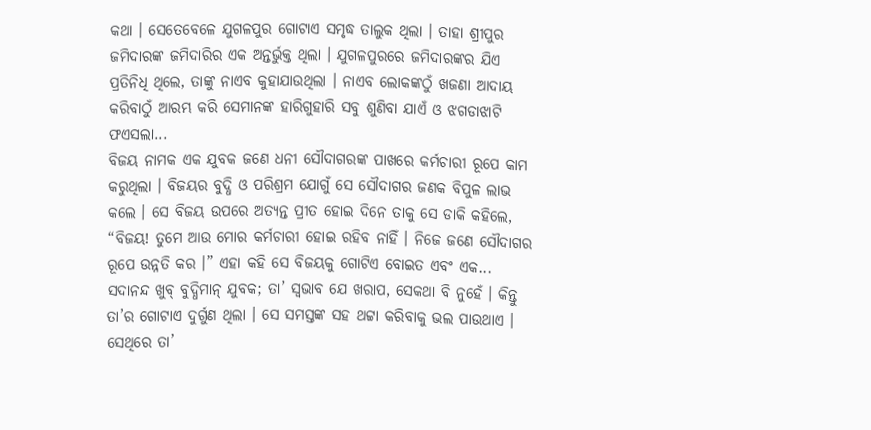କଥା । ସେତେବେଳେ ଯୁଗଳପୁର ଗୋଟାଏ ସମୃଦ୍ଧ ତାଲୁକ ଥିଲା । ତାହା ଶ୍ରୀପୁର ଜମିଦାରଙ୍କ ଜମିଦାରିର ଏକ ଅନ୍ତର୍ଭୁକ୍ତ ଥିଲା । ଯୁଗଳପୁରରେ ଜମିଦାରଙ୍କର ଯିଏ ପ୍ରତିନିଧି ଥିଲେ, ତାଙ୍କୁ ନାଏବ କୁହାଯାଉଥିଲା । ନାଏବ ଲୋକଙ୍କଠୁଁ ଖଜଣା ଆଦାୟ କରିବାଠୁଁ ଆରମ୍ଭ କରି ସେମାନଙ୍କ ହାରିଗୁହାରି ସବୁ ଶୁଣିବା ଯାଏଁ ଓ ଝଗଡାଝାଟି ଫଏସଲା...
ବିଜୟ ନାମକ ଏକ ଯୁବକ ଜଣେ ଧନୀ ସୌଦାଗରଙ୍କ ପାଖରେ କର୍ମଚାରୀ ରୂପେ କାମ କରୁଥିଲା । ବିଜୟର ବୁଦ୍ଧି ଓ ପରିଶ୍ରମ ଯୋଗୁଁ ସେ ସୌଦାଗର ଜଣକ ବିପୁଳ ଲାଭ କଲେ । ସେ ବିଜୟ ଉପରେ ଅତ୍ୟନ୍ତ ପ୍ରୀତ ହୋଇ ଦିନେ ତାକୁ ସେ ଡାକି କହିଲେ, “ବିଜୟ! ତୁମେ ଆଉ ମୋର କର୍ମଚାରୀ ହୋଇ ରହିବ ନାହିଁ । ନିଜେ ଜଣେ ସୌଦାଗର ରୂପେ ଉନ୍ନତି କର ।” ଏହା କହି ସେ ବିଜୟକୁ ଗୋଟିଏ ବୋଇତ ଏବଂ ଏକ...
ସଦାନନ୍ଦ ଖୁବ୍ ବୁଦ୍ଧିମାନ୍ ଯୁବକ; ତା’ ସ୍ୱଭାବ ଯେ ଖରାପ, ସେକଥା ବି ନୁହେଁ । କିନ୍ତୁ ତା’ର ଗୋଟାଏ ଦୁର୍ଗୁଣ ଥିଲା । ସେ ସମସ୍ତଙ୍କ ସହ ଥଟ୍ଟା କରିବାକୁ ଭଲ ପାଉଥାଏ । ସେଥିରେ ତା’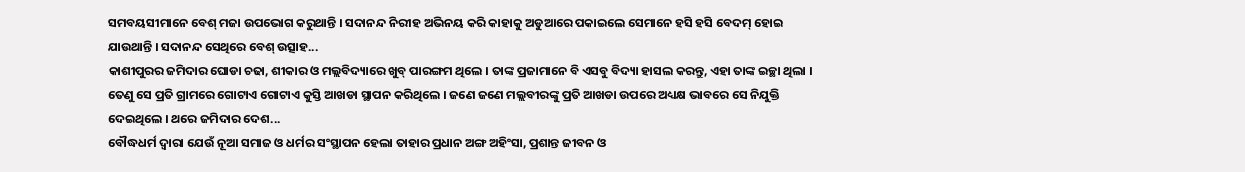ସମବୟସୀମାନେ ବେଶ୍ ମଜା ଉପଭୋଗ କରୁଥାନ୍ତି । ସଦାନନ୍ଦ ନିରୀହ ଅଭିନୟ କରି କାହାକୁ ଅଡୁଆରେ ପକାଇଲେ ସେମାନେ ହସି ହସି ବେଦମ୍ ହୋଇ ଯାଉଥାନ୍ତି । ସଦାନନ୍ଦ ସେଥିରେ ବେଶ୍ ଉତ୍ସାହ...
କାଶୀପୁରର ଜମିଦାର ଘୋଡା ଚଢା, ଶୀକାର ଓ ମଲ୍ଲବିଦ୍ୟାରେ ଖୁବ୍ ପାରଙ୍ଗମ ଥିଲେ । ତାଙ୍କ ପ୍ରଜାମାନେ ବି ଏସବୁ ବିଦ୍ୟା ହାସଲ କରନ୍ତୁ, ଏହା ତାଙ୍କ ଇଚ୍ଛା ଥିଲା । ତେଣୁ ସେ ପ୍ରତି ଗ୍ରାମରେ ଗୋଟାଏ ଗୋଟାଏ କୁସ୍ତି ଆଖଡା ସ୍ଥାପନ କରିଥିଲେ । ଜଣେ ଜଣେ ମଲ୍ଲବୀରଙ୍କୁ ପ୍ରତି ଆଖଡା ଉପରେ ଅଧ୍ୟକ୍ଷ ଭାବରେ ସେ ନିଯୁକ୍ତି ଦେଇଥିଲେ । ଥରେ ଜମିଦାର ଦେଶ...
ବୌଦ୍ଧଧର୍ମ ଦ୍ୱାରା ଯେଉଁ ନୂଆ ସମାଜ ଓ ଧର୍ମର ସଂସ୍ଥାପନ ହେଲା ତାହାର ପ୍ରଧାନ ଅଙ୍ଗ ଅହିଂସା, ପ୍ରଶାନ୍ତ ଜୀବନ ଓ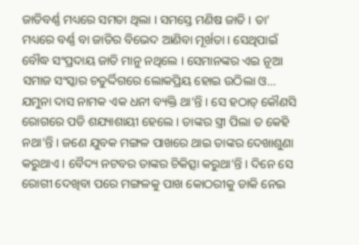ଜାତିବର୍ଣ୍ଣ ମଧ୍ୟରେ ସମତା ଥିଲା । ସମସ୍ତେ ମଣିଷ ଜାତି । ତା’ ମଧ୍ୟରେ ବର୍ଣ୍ଣ ବା ଜାତିର ବିଭେଦ ଆଣିବା ମୂର୍ଖତା । ସେଥିପାଇଁ ବୌଦ୍ଧ ସଂପ୍ରଦାୟ ଜାତି ମାନୁ ନଥିଲେ । ସେମାନଙ୍କର ଏଇ ନୂଆ ସମାଜ ସଂସ୍କାର ଚତୁର୍ଦ୍ଦିଗରେ ଲୋକପ୍ରିୟ ହୋଇ ଉଠିଲା ଓ...
ଯମୁନା ଦାସ ନାମକ ଏକ ଧନୀ ବ୍ୟକ୍ତି ଥା’ନ୍ତି । ସେ ହଠାତ୍ କୌଣସି ରୋଗରେ ପଡି ଶଯ୍ୟାଶାୟୀ ହେଲେ । ତାଙ୍କର ସ୍ତ୍ରୀ ପିଲା ତ କେହି ନଥା’ନ୍ତି । ଜଣେ ଯୁବକ ମଙ୍ଗଳ ପାଖରେ ଥାଇ ତାଙ୍କର ଦେଖାଶୁଣା କରୁଥାଏ । ବୈଦ୍ୟ ନଟବର ତାଙ୍କର ଚିକିତ୍ସା କରୁଥା’ନ୍ତି । ଦିନେ ସେ ରୋଗୀ ଦେଖିବା ପରେ ମଙ୍ଗଳକୁ ପାଖ କୋଠରୀକୁ ଡାକି ନେଇ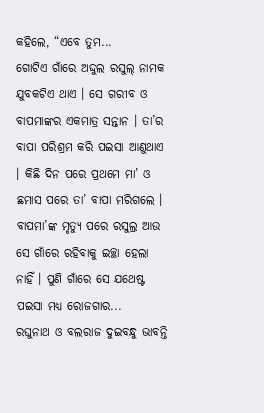କହିଲେ, “ଏବେ ତୁମ...
ଗୋଟିଏ ଗାଁରେ ଅଦ୍ଦୁଲ ରସୁଲ୍ ନାମକ ଯୁବକଟିଏ ଥାଏ । ସେ ଗରୀବ ଓ ବାପମାଙ୍କର ଏକମାତ୍ର ସନ୍ତାନ । ତା’ର ବାପା ପରିଶ୍ରମ କରି ପଇସା ଆଣୁଥାଏ । କିଛି ଦିନ ପରେ ପ୍ରଥମେ ମା’ ଓ ଛମାସ ପରେ ତା’ ବାପା ମରିଗଲେ । ବାପମା’ଙ୍କ ମୃତ୍ୟୁ ପରେ ରସୁଲ୍ର ଆଉ ସେ ଗାଁରେ ରହିବାକୁ ଇଚ୍ଛା ହେଲା ନାହିଁ । ପୁଣି ଗାଁରେ ସେ ଯଥେଷ୍ଟ ପଇସା ମଧ୍ୟ ରୋଜଗାର...
ରଘୁନାଥ ଓ ବଲରାଜ ଦୁଇବନ୍ଧୁ ଭାବନ୍ତି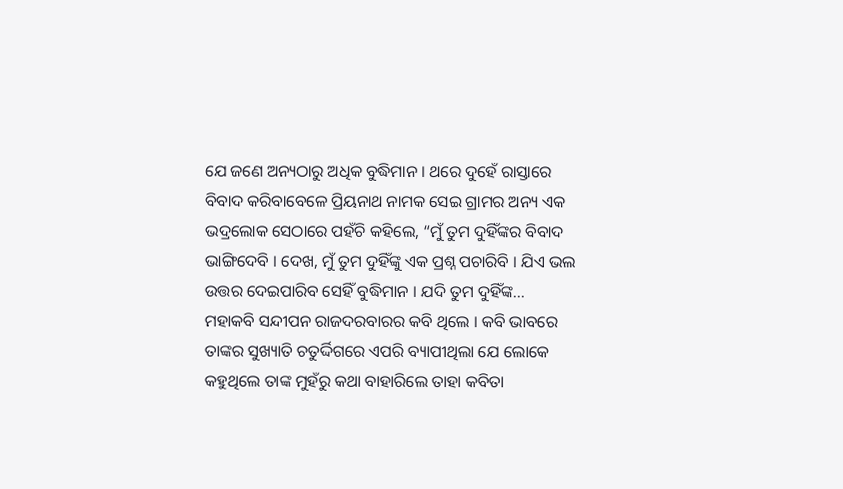ଯେ ଜଣେ ଅନ୍ୟଠାରୁ ଅଧିକ ବୁଦ୍ଧିମାନ । ଥରେ ଦୁହେଁ ରାସ୍ତାରେ ବିବାଦ କରିବାବେଳେ ପ୍ରିୟନାଥ ନାମକ ସେଇ ଗ୍ରାମର ଅନ୍ୟ ଏକ ଭଦ୍ରଲୋକ ସେଠାରେ ପହଁଚି କହିଲେ, “ମୁଁ ତୁମ ଦୁହିଁଙ୍କର ବିବାଦ ଭାଙ୍ଗିଦେବି । ଦେଖ, ମୁଁ ତୁମ ଦୁହିଁଙ୍କୁ ଏକ ପ୍ରଶ୍ନ ପଚାରିବି । ଯିଏ ଭଲ ଉତ୍ତର ଦେଇପାରିବ ସେହିଁ ବୁଦ୍ଧିମାନ । ଯଦି ତୁମ ଦୁହିଁଙ୍କ...
ମହାକବି ସନ୍ଦୀପନ ରାଜଦରବାରର କବି ଥିଲେ । କବି ଭାବରେ ତାଙ୍କର ସୁଖ୍ୟାତି ଚତୁର୍ଦ୍ଦିଗରେ ଏପରି ବ୍ୟାପୀଥିଲା ଯେ ଲୋକେ କହୁଥିଲେ ତାଙ୍କ ମୁହଁରୁ କଥା ବାହାରିଲେ ତାହା କବିତା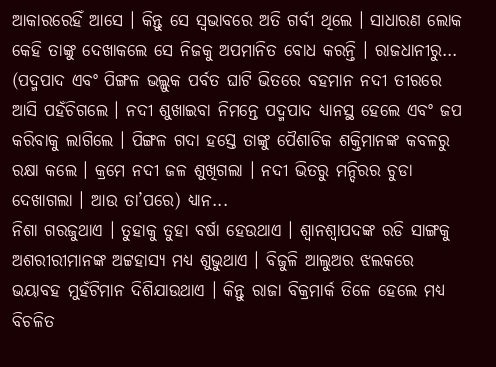ଆକାରରେହିଁ ଆସେ । କିନ୍ତୁ ସେ ସ୍ୱଭାବରେ ଅତି ଗର୍ବୀ ଥିଲେ । ସାଧାରଣ ଲୋକ କେହି ତାଙ୍କୁ ଦେଖାକଲେ ସେ ନିଜକୁ ଅପମାନିତ ବୋଧ କରନ୍ତି । ରାଜଧାନୀରୁ...
(ପଦ୍ମପାଦ ଏବଂ ପିଙ୍ଗଳ ଭଲ୍ଲୁକ ପର୍ବତ ଘାଟି ଭିତରେ ବହମାନ ନଦୀ ତୀରରେ ଆସି ପହଁଚିଗଲେ । ନଦୀ ଶୁଖାଇବା ନିମନ୍ତେ ପଦ୍ମପାଦ ଧ୍ୟାନସ୍ଥ ହେଲେ ଏବଂ ଜପ କରିବାକୁ ଲାଗିଲେ । ପିଙ୍ଗଳ ଗଦା ହସ୍ତେ ତାଙ୍କୁ ପୈଶାଚିକ ଶକ୍ତିମାନଙ୍କ କବଳରୁ ରକ୍ଷା କଲେ । କ୍ରମେ ନଦୀ ଜଳ ଶୁଖିଗଲା । ନଦୀ ଭିତରୁ ମନ୍ଦିରର ଚୁଡା ଦେଖାଗଲା । ଆଉ ତା’ପରେ) ଧ୍ୟାନ...
ନିଶା ଗରଜୁଥାଏ । ତୁହାକୁ ତୁହା ବର୍ଷା ହେଉଥାଏ । ଶ୍ୱାନଶ୍ୱାପଦଙ୍କ ରଡି ସାଙ୍ଗକୁ ଅଶରୀରୀମାନଙ୍କ ଅଟ୍ଟହାସ୍ୟ ମଧ୍ୟ ଶୁଭୁଥାଏ । ବିଜୁଳି ଆଲୁଅର ଝଲକରେ ଭୟାବହ ମୁହଁଟିମାନ ଦିଶିଯାଉଥାଏ । କିନ୍ତୁ ରାଜା ବିକ୍ରମାର୍କ ତିଳେ ହେଲେ ମଧ୍ୟ ବିଚଳିତ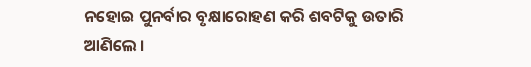ନହୋଇ ପୁନର୍ବାର ବୃକ୍ଷାରୋହଣ କରି ଶବଟିକୁ ଉତାରି ଆଣିଲେ ।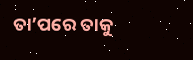ତା’ପରେ ତାକୁ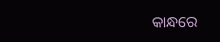କାନ୍ଧରେ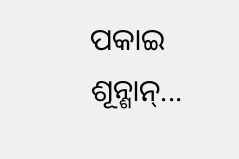ପକାଇ ଶୂନ୍ଶାନ୍...